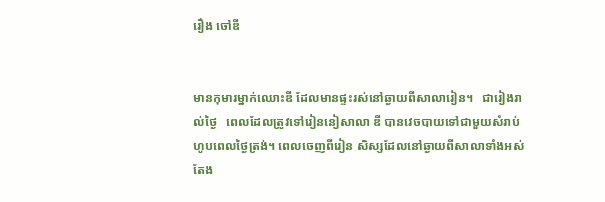រឿង ចៅឌី


មានកុមារម្នាក់ឈោះឌី ដែលមានផ្ទះរស់នៅឆ្ងាយពីសាលារៀន។   ជារៀងរាល់ថ្ងៃ   ពេលដែលត្រូវទៅរៀននៀសាលា ឌី បានវេចបាយទៅជាមួយសំរាប់ហូបពេលថ្ងៃត្រង់។ ពេលចេញពីរៀន សិស្សដែលនៅឆ្ងាយពីសាលាទាំងអស់តែង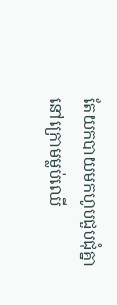តែយកបាយមកហូបជួបជុំគ្នា នៅក្រោមម្លប់ឈើ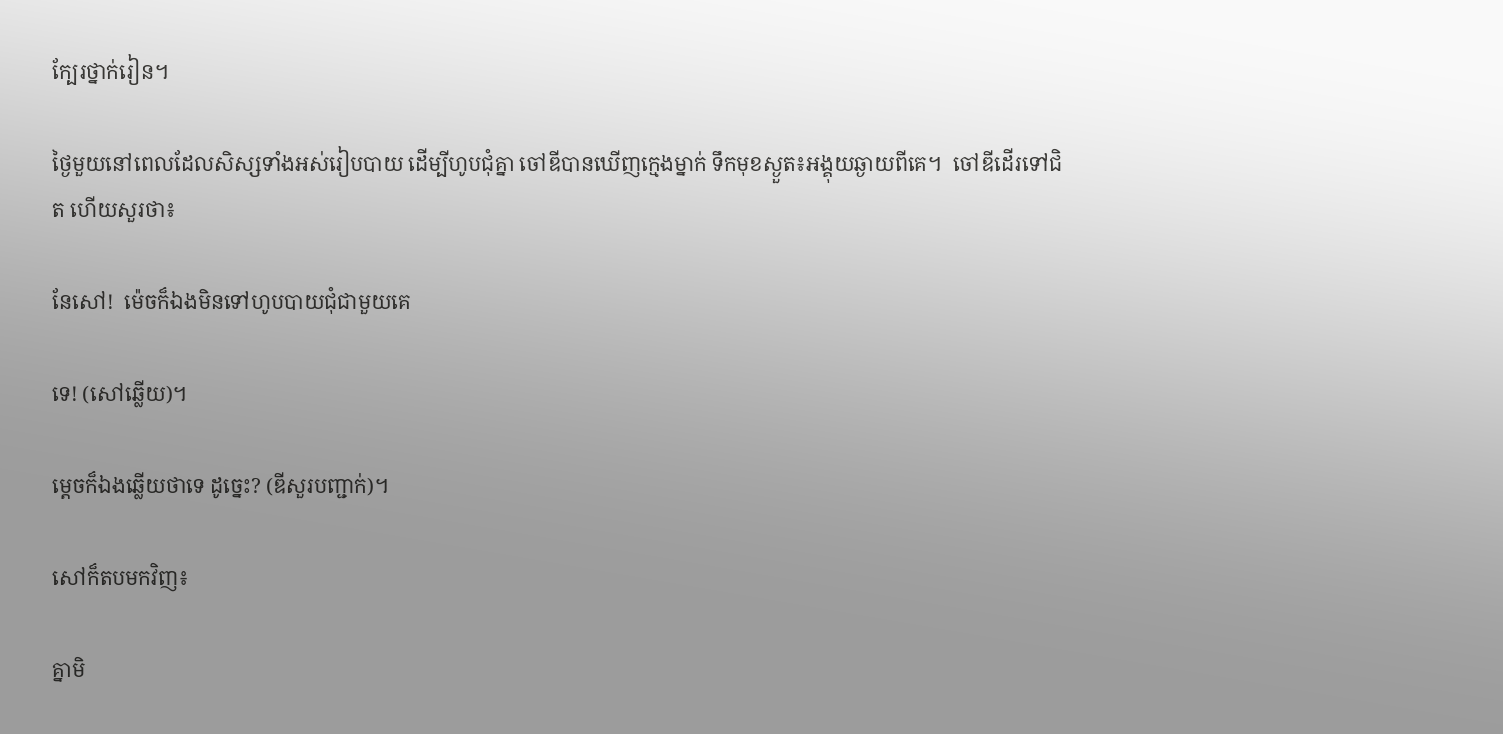ក្បែរថ្នាក់រៀន។

ថ្ងៃមួយនៅពេលដែលសិស្សទាំងអស់រៀបបាយ ដើម្បីហូបជុំគ្នា ចៅឌីបានឃើញក្មេងម្នាក់ ទឹកមុខស្ងួត៖អង្គុយឆ្ងាយពីគេ។  ចៅឌីដើរទៅជិត ហើយសួរថា៖

នែសៅ!  ម៉េចក៏ឯងមិនទៅហូបបាយជុំជាមួយគេ

ទេ! (សៅឆ្លើយ)។

ម្តេចក៏ឯងឆ្លើយថាទេ ដូច្នេះ? (ឌីសួរបញ្ជាក់)។

សៅក៏តបមកវិញ៖

គ្នាមិ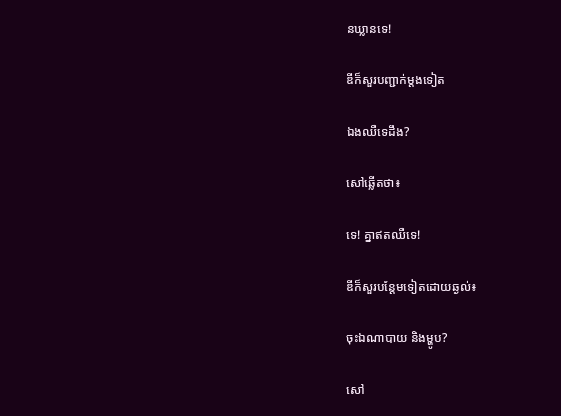នឃ្លានទេ!

ឌីក៏សួរបញ្ជាក់ម្តងទៀត

ឯងឈឺទេដឹង?

សៅឆ្លើតថា៖

ទេ! គ្នាឥតឈឺទេ!

ឌីក៏សួរបន្តែមទៀតដោយឆ្ងល់៖

ចុះឯណាបាយ និងម្ហូប?

សៅ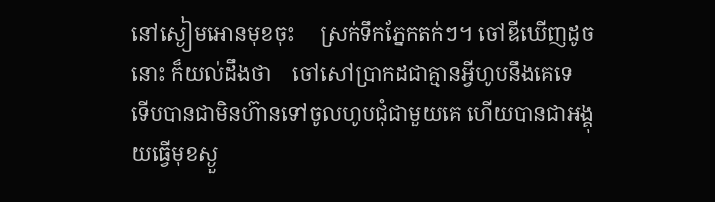នៅស្ងៀមអោនមុខចុះ     ស្រក់ទឹកភ្នែកតក់ៗ។ ចៅឌីឃើញដូចនោះ ក៏យល់ដឹងថា    ចៅសៅប្រាកដជាគ្មានអ្វីហូបនឹងគេទេ     ទើបបានជាមិនហ៊ានទៅចូលហូបជុំជាមួយគេ ហើយបានជាអង្គុយធ្វើមុខស្ងួ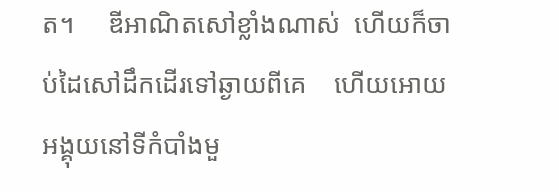ត។     ឌីអាណិតសៅខ្លាំងណាស់  ហើយក៏ចាប់ដៃសៅដឹកដើរទៅឆ្ងាយពីគេ    ហើយអោយអង្គុយនៅទីកំបាំងមួ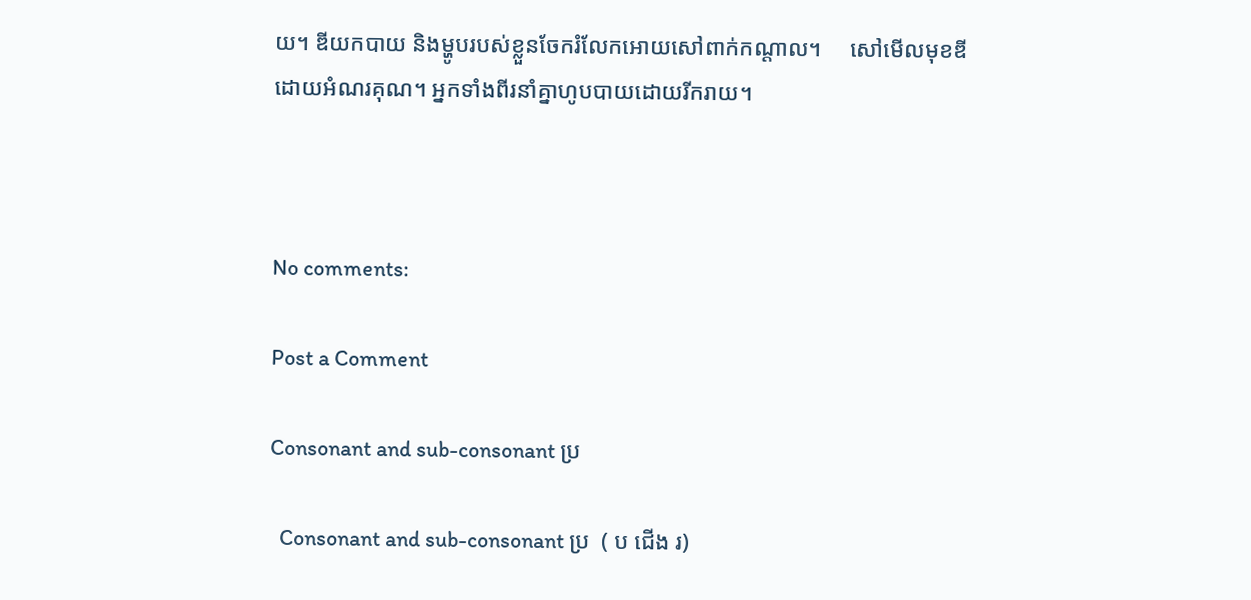យ។ ឌីយកបាយ និងម្ហូបរបស់ខ្លួនចែករំលែកអោយសៅពាក់កណ្ដាល។     សៅមើលមុខឌីដោយអំណរគុណ។ អ្នកទាំងពីរនាំគ្នាហូបបាយដោយរីករាយ។



No comments:

Post a Comment

Consonant and sub-consonant ប្រ

  Consonant and sub-consonant ប្រ  ( ប ជើង រ)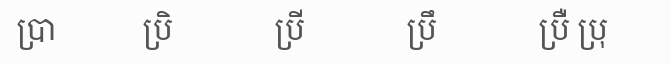ប្រា           ប្រិ             ប្រី             ប្រឹ             ប្រឺ ប្រុ